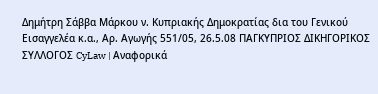Δημήτρη Σάββα Μάρκου ν. Κυπριακής Δημοκρατίας δια του Γενικού Εισαγγελέα κ.α., Αρ. Αγωγής 551/05, 26.5.08 ΠΑΓΚΥΠΡΙΟΣ ΔΙΚΗΓΟΡΙΚΟΣ ΣΥΛΛΟΓΟΣ CyLaw | Αναφορικά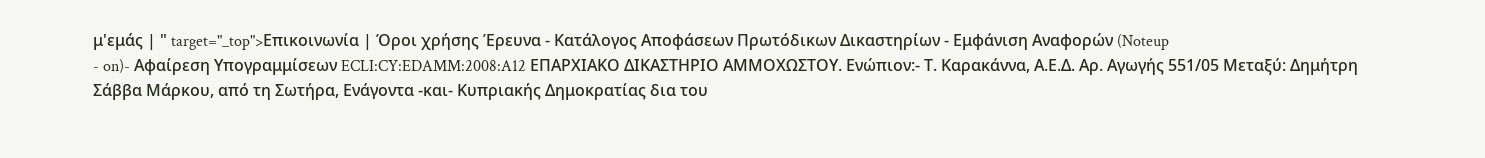μ'εμάς | " target="_top">Επικοινωνία | Όροι χρήσης Έρευνα - Κατάλογος Αποφάσεων Πρωτόδικων Δικαστηρίων - Εμφάνιση Αναφορών (Noteup
- on)- Αφαίρεση Υπογραμμίσεων ECLI:CY:EDAMM:2008:A12 ΕΠΑΡΧΙΑΚΟ ΔΙΚΑΣΤΗΡΙΟ ΑΜΜΟΧΩΣΤΟΥ. Ενώπιον:- Τ. Καρακάννα, Α.Ε.Δ. Αρ. Αγωγής 551/05 Μεταξύ: Δημήτρη Σάββα Μάρκου, από τη Σωτήρα, Ενάγοντα -και- Κυπριακής Δημοκρατίας δια του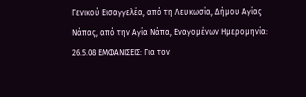Γενικού Εισαγγελέα, από τη Λευκωσία, Δήμου Αγίας Νάπας, από την Αγία Νάπα, Εναγομένων Ημερομηνία: 26.5.08 ΕΜΦΑΝΙΣΕΙΣ: Για τον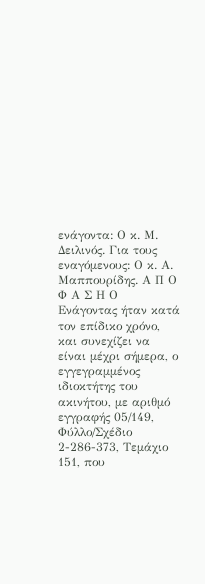ενάγοντα: Ο κ. Μ. Δειλινός. Για τους εναγόμενους: Ο κ. Α. Μαππουρίδης. Α Π Ο Φ Α Σ Η Ο Ενάγοντας ήταν κατά τον επίδικο χρόνο, και συνεχίζει να είναι μέχρι σήμερα, ο εγγεγραμμένος ιδιοκτήτης του ακινήτου, με αριθμό εγγραφής 05/149, Φύλλο/Σχέδιο 2-286-373, Τεμάχιο 151, που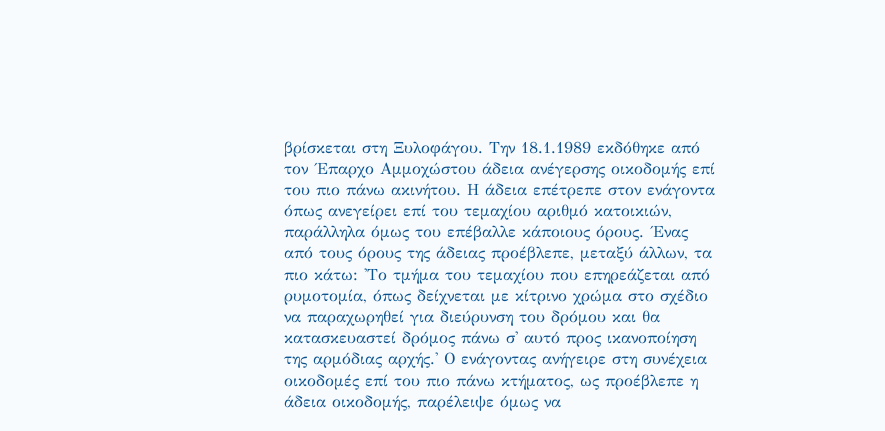βρίσκεται στη Ξυλοφάγου. Την 18.1.1989 εκδόθηκε από τον ΄Επαρχο Αμμοχώστου άδεια ανέγερσης οικοδομής επί του πιο πάνω ακινήτου. Η άδεια επέτρεπε στον ενάγοντα όπως ανεγείρει επί του τεμαχίου αριθμό κατοικιών, παράλληλα όμως του επέβαλλε κάποιους όρους. ΄Ενας από τους όρους της άδειας προέβλεπε, μεταξύ άλλων, τα πιο κάτω: 'Το τμήμα του τεμαχίου που επηρεάζεται από ρυμοτομία, όπως δείχνεται με κίτρινο χρώμα στο σχέδιο να παραχωρηθεί για διεύρυνση του δρόμου και θα κατασκευαστεί δρόμος πάνω σ' αυτό προς ικανοποίηση της αρμόδιας αρχής.' Ο ενάγοντας ανήγειρε στη συνέχεια οικοδομές επί του πιο πάνω κτήματος, ως προέβλεπε η άδεια οικοδομής, παρέλειψε όμως να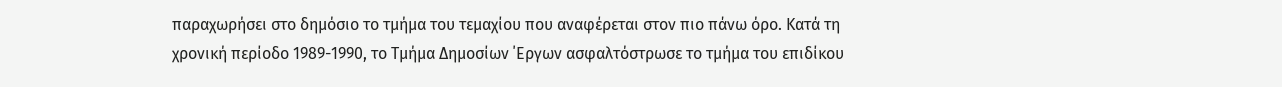παραχωρήσει στο δημόσιο το τμήμα του τεμαχίου που αναφέρεται στον πιο πάνω όρο. Κατά τη χρονική περίοδο 1989-1990, το Τμήμα Δημοσίων ΄Εργων ασφαλτόστρωσε το τμήμα του επιδίκου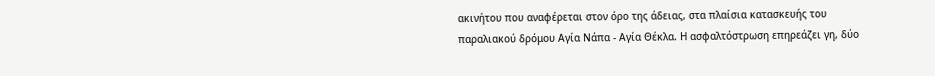ακινήτου που αναφέρεται στον όρο της άδειας, στα πλαίσια κατασκευής του παραλιακού δρόμου Αγία Νάπα - Αγία Θέκλα. Η ασφαλτόστρωση επηρεάζει γη, δύο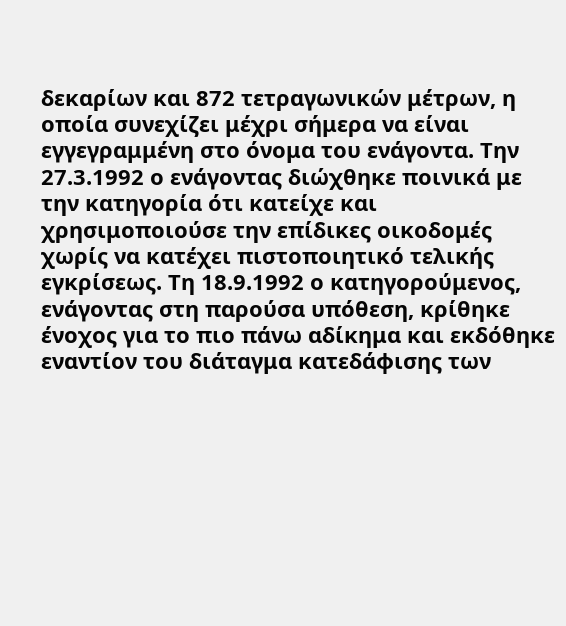δεκαρίων και 872 τετραγωνικών μέτρων, η οποία συνεχίζει μέχρι σήμερα να είναι εγγεγραμμένη στο όνομα του ενάγοντα. Την 27.3.1992 ο ενάγοντας διώχθηκε ποινικά με την κατηγορία ότι κατείχε και χρησιμοποιούσε την επίδικες οικοδομές χωρίς να κατέχει πιστοποιητικό τελικής εγκρίσεως. Τη 18.9.1992 ο κατηγορούμενος, ενάγοντας στη παρούσα υπόθεση, κρίθηκε ένοχος για το πιο πάνω αδίκημα και εκδόθηκε εναντίον του διάταγμα κατεδάφισης των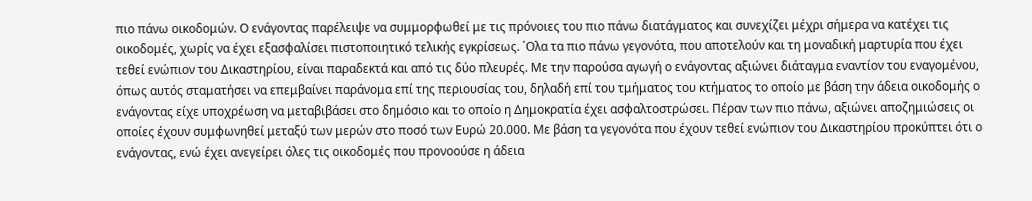πιο πάνω οικοδομών. Ο ενάγοντας παρέλειψε να συμμορφωθεί με τις πρόνοιες του πιο πάνω διατάγματος και συνεχίζει μέχρι σήμερα να κατέχει τις οικοδομές, χωρίς να έχει εξασφαλίσει πιστοποιητικό τελικής εγκρίσεως. ΄Ολα τα πιο πάνω γεγονότα, που αποτελούν και τη μοναδική μαρτυρία που έχει τεθεί ενώπιoν του Δικαστηρίου, είναι παραδεκτά και από τις δύο πλευρές. Με την παρούσα αγωγή ο ενάγοντας αξιώνει διάταγμα εναντίον του εναγομένου, όπως αυτός σταματήσει να επεμβαίνει παράνομα επί της περιουσίας του, δηλαδή επί του τμήματος του κτήματος το οποίο με βάση την άδεια οικοδομής ο ενάγοντας είχε υποχρέωση να μεταβιβάσει στο δημόσιο και το οποίο η Δημοκρατία έχει ασφαλτοστρώσει. Πέραν των πιο πάνω, αξιώνει αποζημιώσεις οι οποίες έχουν συμφωνηθεί μεταξύ των μερών στο ποσό των Ευρώ 20.000. Mε βάση τα γεγονότα που έχουν τεθεί ενώπιον του Δικαστηρίου προκύπτει ότι ο ενάγοντας, ενώ έχει ανεγείρει όλες τις οικοδομές που προνοούσε η άδεια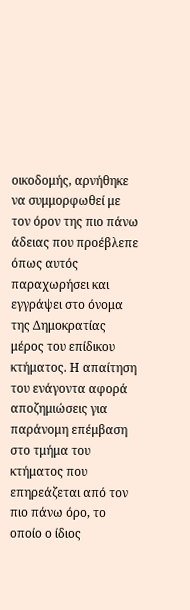οικοδομής, αρνήθηκε να συμμορφωθεί με τον όρον της πιο πάνω άδειας που προέβλεπε όπως αυτός παραχωρήσει και εγγράψει στο όνομα της Δημοκρατίας μέρος του επίδικου κτήματος. Η απαίτηση του ενάγοντα αφορά αποζημιώσεις για παράνομη επέμβαση στο τμήμα του κτήματος που επηρεάζεται από τον πιο πάνω όρο, το οποίο ο ίδιος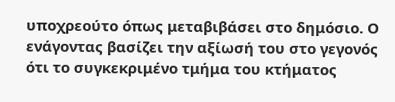υποχρεούτο όπως μεταβιβάσει στο δημόσιο. Ο ενάγοντας βασίζει την αξίωσή του στο γεγονός ότι το συγκεκριμένο τμήμα του κτήματος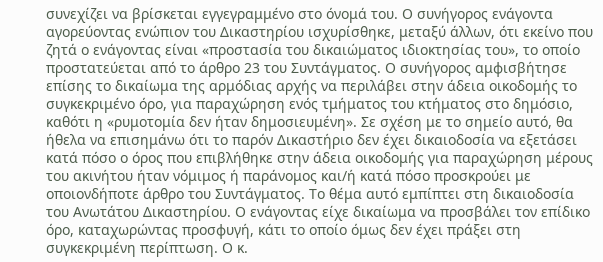συνεχίζει να βρίσκεται εγγεγραμμένο στο όνομά του. Ο συνήγορος ενάγοντα αγορεύοντας ενώπιον του Δικαστηρίου ισχυρίσθηκε, μεταξύ άλλων, ότι εκείνο που ζητά ο ενάγοντας είναι «προστασία του δικαιώματος ιδιοκτησίας του», το οποίο προστατεύεται από το άρθρο 23 του Συντάγματος. Ο συνήγορος αμφισβήτησε επίσης το δικαίωμα της αρμόδιας αρχής να περιλάβει στην άδεια οικοδομής το συγκεκριμένο όρο, για παραχώρηση ενός τμήματος του κτήματος στο δημόσιο, καθότι η «ρυμοτομία δεν ήταν δημοσιευμένη». Σε σχέση με το σημείο αυτό, θα ήθελα να επισημάνω ότι το παρόν Δικαστήριο δεν έχει δικαιοδοσία να εξετάσει κατά πόσο ο όρος που επιβλήθηκε στην άδεια οικοδομής για παραχώρηση μέρους του ακινήτου ήταν νόμιμος ή παράνομος και/ή κατά πόσο προσκρούει με οποιονδήποτε άρθρο του Συντάγματος. Το θέμα αυτό εμπίπτει στη δικαιοδοσία του Ανωτάτου Δικαστηρίου. Ο ενάγοντας είχε δικαίωμα να προσβάλει τον επίδικο όρο, καταχωρώντας προσφυγή, κάτι το οποίο όμως δεν έχει πράξει στη συγκεκριμένη περίπτωση. Ο κ.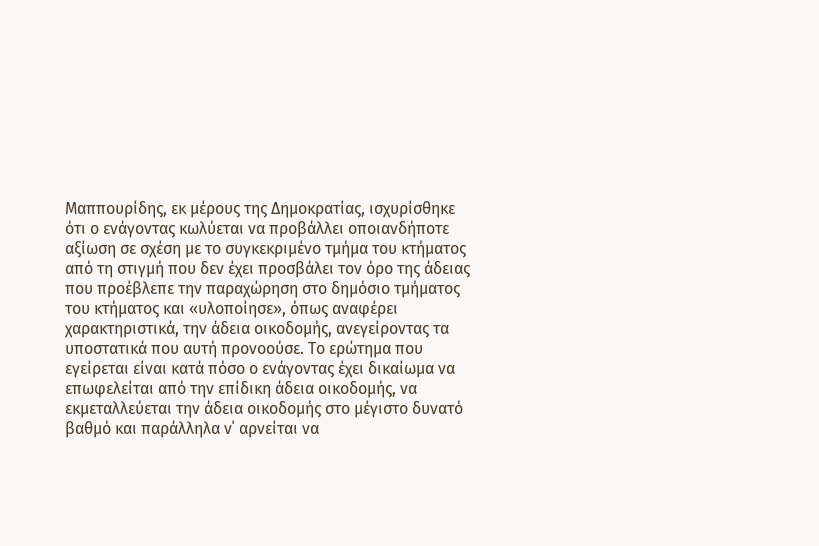Μαππουρίδης, εκ μέρους της Δημοκρατίας, ισχυρίσθηκε ότι ο ενάγοντας κωλύεται να προβάλλει οποιανδήποτε αξίωση σε σχέση με το συγκεκριμένο τμήμα του κτήματος από τη στιγμή που δεν έχει προσβάλει τον όρο της άδειας που προέβλεπε την παραχώρηση στο δημόσιο τμήματος του κτήματος και «υλοποίησε», όπως αναφέρει χαρακτηριστικά, την άδεια οικοδομής, ανεγείροντας τα υποστατικά που αυτή προνοούσε. Το ερώτημα που εγείρεται είναι κατά πόσο ο ενάγοντας έχει δικαίωμα να επωφελείται από την επίδικη άδεια οικοδομής, να εκμεταλλεύεται την άδεια οικοδομής στο μέγιστο δυνατό βαθμό και παράλληλα ν΄ αρνείται να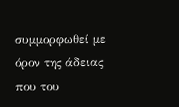συμμορφωθεί με όρον της άδειας που του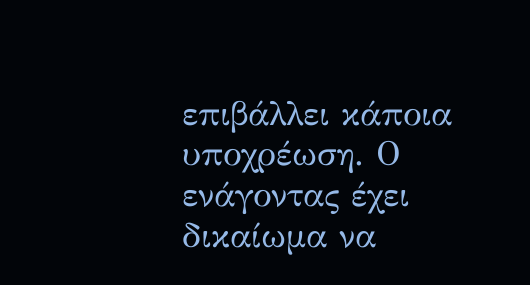επιβάλλει κάποια υποχρέωση. Ο ενάγοντας έχει δικαίωμα να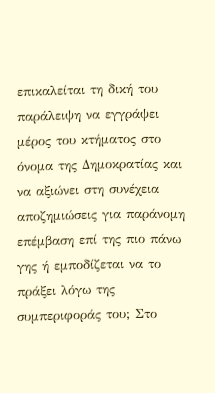επικαλείται τη δική του παράλειψη να εγγράψει μέρος του κτήματος στο όνομα της Δημοκρατίας και να αξιώνει στη συνέχεια αποζημιώσεις για παράνομη επέμβαση επί της πιο πάνω γης ή εμποδίζεται να το πράξει λόγω της συμπεριφοράς του; Στο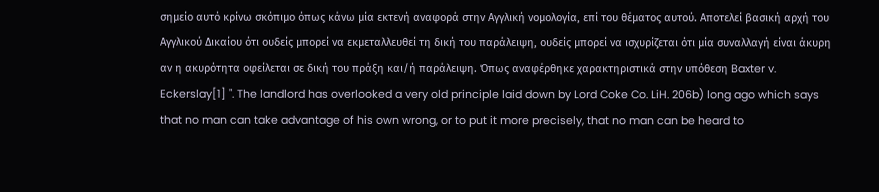σημείο αυτό κρίνω σκόπιμο όπως κάνω μία εκτενή αναφορά στην Αγγλική νομολογία, επί του θέματος αυτού. Αποτελεί βασική αρχή του Αγγλικού Δικαίου ότι ουδείς μπορεί να εκμεταλλευθεί τη δική του παράλειψη, ουδείς μπορεί να ισχυρίζεται ότι μία συναλλαγή είναι άκυρη αν η ακυρότητα οφείλεται σε δική του πράξη και/ή παράλειψη. Όπως αναφέρθηκε χαρακτηριστικά στην υπόθεση Baxter v. Eckerslay[1] ". The landlord has overlooked a very old principle laid down by Lord Coke Co. LiH. 206b) long ago which says that no man can take advantage of his own wrong, or to put it more precisely, that no man can be heard to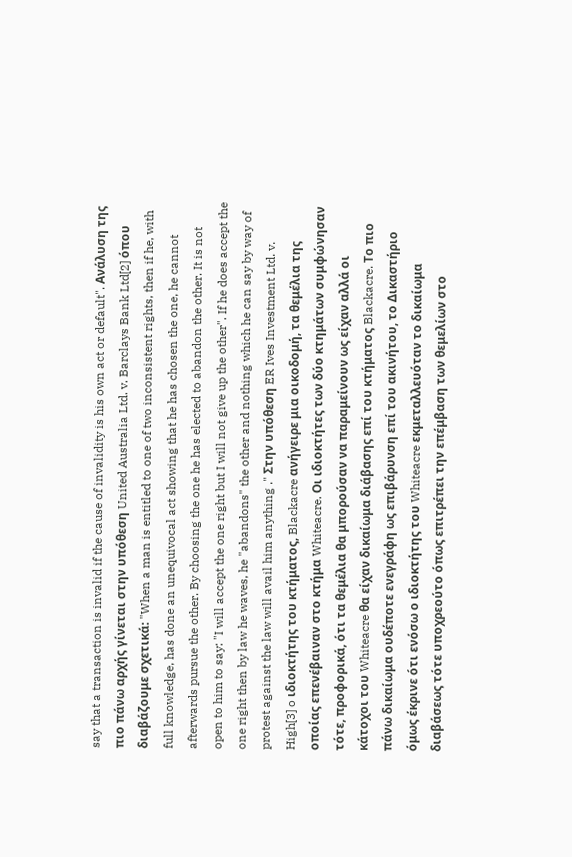say that a transaction is invalid if the cause of invalidity is his own act or default". Ανάλυση της πιο πάνω αρχής γίνεται στην υπόθεση United Australia Ltd. v. Barclays Bank Ltd[2] όπου διαβάζουμε σχετικά: "When a man is entitled to one of two inconsistent rights, then if he, with full knowledge, has done an unequivocal act showing that he has chosen the one, he cannot afterwards pursue the other. By choosing the one he has elected to abandon the other. It is not open to him to say: "I will accept the one right but I will not give up the other". If he does accept the one right then by law he waves, he "abandons" the other and nothing which he can say by way of protest against the law will avail him anything ." Στην υπόθεση ER Ives Investment Ltd. v. High[3] o ιδιοκτήτης του κτήματος, Blackacre ανήγειρε μια οικοδομή, τα θεμέλια της οποίας επενέβαιναν στο κτήμα Whiteacre. Οι ιδιοκτήτες των δύο κτημάτων συμφώνησαν τότε, προφορικά, ότι τα θεμέλια θα μπορούσαν να παραμείνουν ως είχαν αλλά οι κάτοχοι του Whiteacre θα είχαν δικαίωμα διάβασης επί του κτήματος Blackacre. Το πιο πάνω δικαίωμα ουδέποτε ενεγράφη ως επιβάρυνση επί του ακινήτου, το Δικαστήριο όμως έκρινε óτι ενόσω ο ιδιοκτήτης του Whiteacre εκμεταλλευόταν το δικαίωμα διαβάσεως τότε υποχρεούτο όπως επιτρέπει την επέμβαση των θεμελίων στο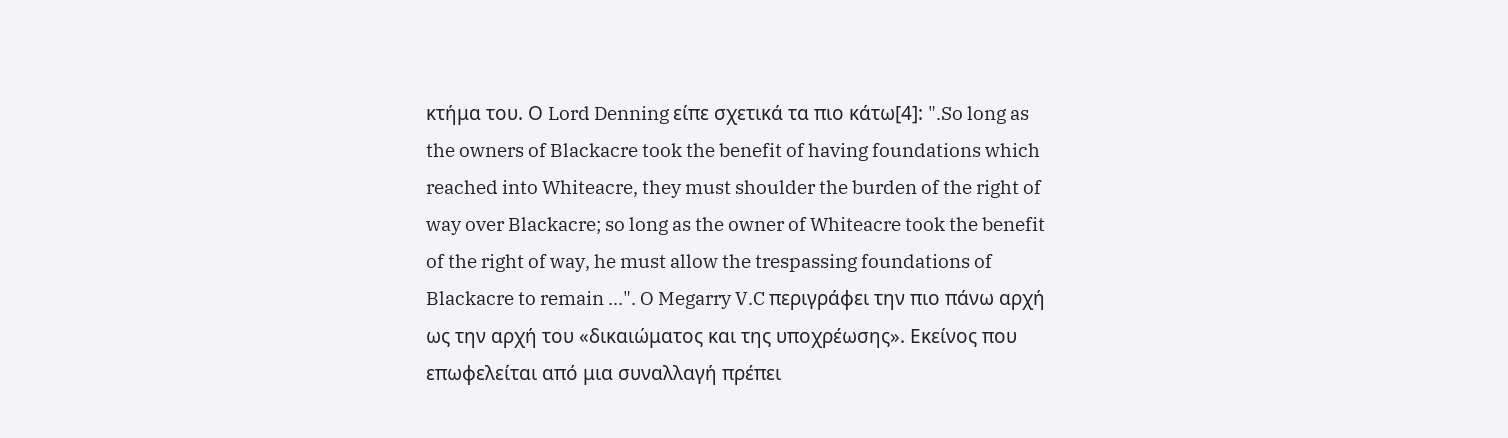κτήμα του. Ο Lord Denning είπε σχετικά τα πιο κάτω[4]: ".So long as the owners of Blackacre took the benefit of having foundations which reached into Whiteacre, they must shoulder the burden of the right of way over Blackacre; so long as the owner of Whiteacre took the benefit of the right of way, he must allow the trespassing foundations of Blackacre to remain ...". O Megarry V.C περιγράφει την πιο πάνω αρχή ως την αρχή του «δικαιώματος και της υποχρέωσης». Εκείνος που επωφελείται από μια συναλλαγή πρέπει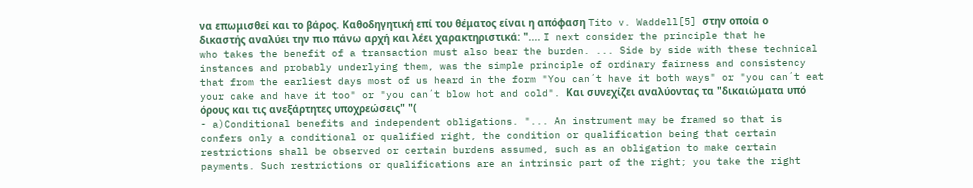να επωμισθεί και το βάρος. Καθοδηγητική επί του θέματος είναι η απόφαση Tito v. Waddell[5] στην οποία ο δικαστής αναλύει την πιο πάνω αρχή και λέει χαρακτηριστικά: ".... I next consider the principle that he who takes the benefit of a transaction must also bear the burden. ... Side by side with these technical instances and probably underlying them, was the simple principle of ordinary fairness and consistency that from the earliest days most of us heard in the form "You can´t have it both ways" or "you can´t eat your cake and have it too" or "you can´t blow hot and cold". Και συνεχίζει αναλύοντας τα "δικαιώματα υπό όρους και τις ανεξάρτητες υποχρεώσεις" "(
- a)Conditional benefits and independent obligations. "... An instrument may be framed so that is confers only a conditional or qualified right, the condition or qualification being that certain restrictions shall be observed or certain burdens assumed, such as an obligation to make certain payments. Such restrictions or qualifications are an intrinsic part of the right; you take the right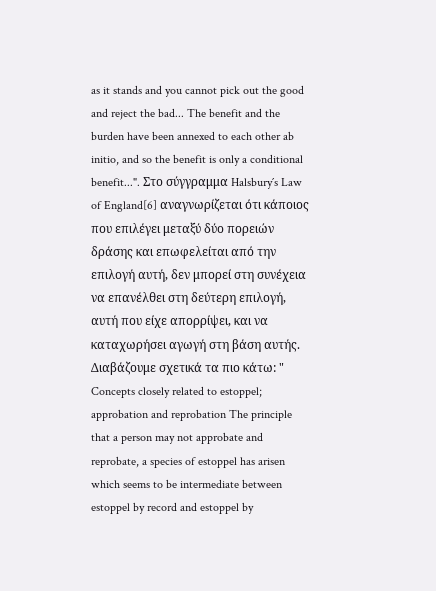as it stands and you cannot pick out the good and reject the bad... The benefit and the burden have been annexed to each other ab initio, and so the benefit is only a conditional benefit...". Στο σύγγραμμα Halsbury´s Law of England[6] αναγνωρίζεται ότι κάποιος που επιλέγει μεταξύ δύο πορειών δράσης και επωφελείται από την επιλογή αυτή, δεν μπορεί στη συνέχεια να επανέλθει στη δεύτερη επιλογή, αυτή που είχε απορρίψει, και να καταχωρήσει αγωγή στη βάση αυτής. Διαβάζουμε σχετικά τα πιο κάτω: " Concepts closely related to estoppel; approbation and reprobation The principle that a person may not approbate and reprobate, a species of estoppel has arisen which seems to be intermediate between estoppel by record and estoppel by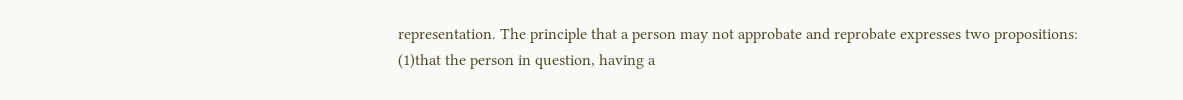representation. The principle that a person may not approbate and reprobate expresses two propositions:
(1)that the person in question, having a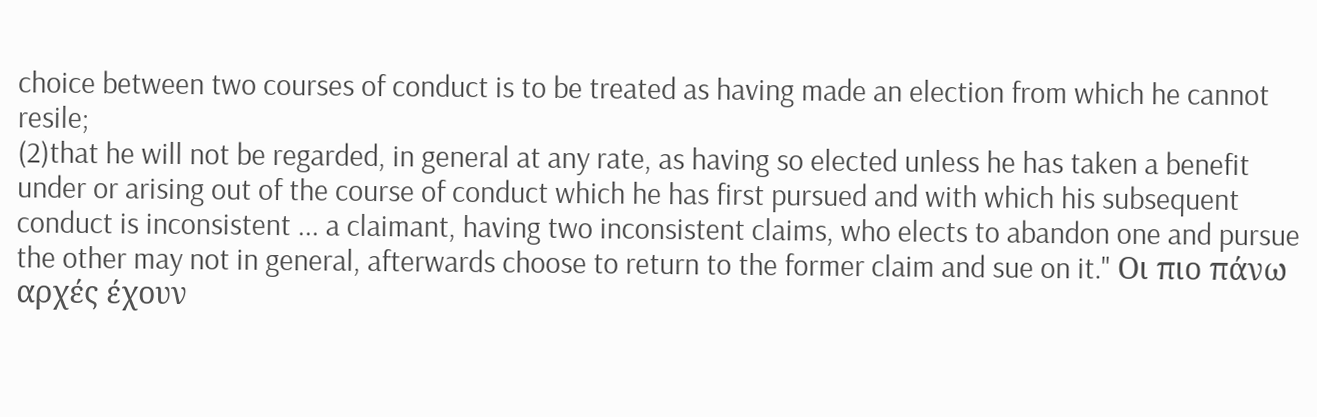choice between two courses of conduct is to be treated as having made an election from which he cannot resile;
(2)that he will not be regarded, in general at any rate, as having so elected unless he has taken a benefit under or arising out of the course of conduct which he has first pursued and with which his subsequent conduct is inconsistent ... a claimant, having two inconsistent claims, who elects to abandon one and pursue the other may not in general, afterwards choose to return to the former claim and sue on it." Οι πιο πάνω αρχές έχουν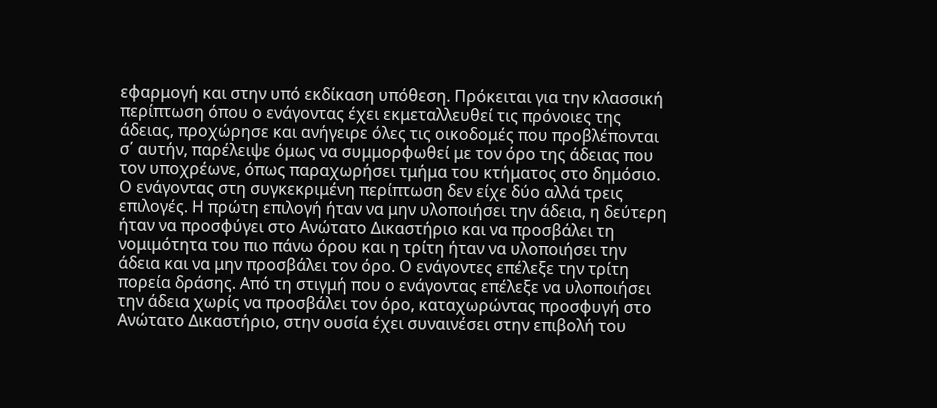εφαρμογή και στην υπό εκδίκαση υπόθεση. Πρόκειται για την κλασσική περίπτωση όπου ο ενάγοντας έχει εκμεταλλευθεί τις πρόνοιες της άδειας, προχώρησε και ανήγειρε όλες τις οικοδομές που προβλέπονται σ΄ αυτήν, παρέλειψε όμως να συμμορφωθεί με τον όρο της άδειας που τον υποχρέωνε, όπως παραχωρήσει τμήμα του κτήματος στο δημόσιο. Ο ενάγοντας στη συγκεκριμένη περίπτωση δεν είχε δύο αλλά τρεις επιλογές. Η πρώτη επιλογή ήταν να μην υλοποιήσει την άδεια, η δεύτερη ήταν να προσφύγει στο Ανώτατο Δικαστήριο και να προσβάλει τη νομιμότητα του πιο πάνω όρου και η τρίτη ήταν να υλοποιήσει την άδεια και να μην προσβάλει τον όρο. Ο ενάγοντες επέλεξε την τρίτη πορεία δράσης. Από τη στιγμή που ο ενάγοντας επέλεξε να υλοποιήσει την άδεια χωρίς να προσβάλει τον όρο, καταχωρώντας προσφυγή στο Ανώτατο Δικαστήριο, στην ουσία έχει συναινέσει στην επιβολή του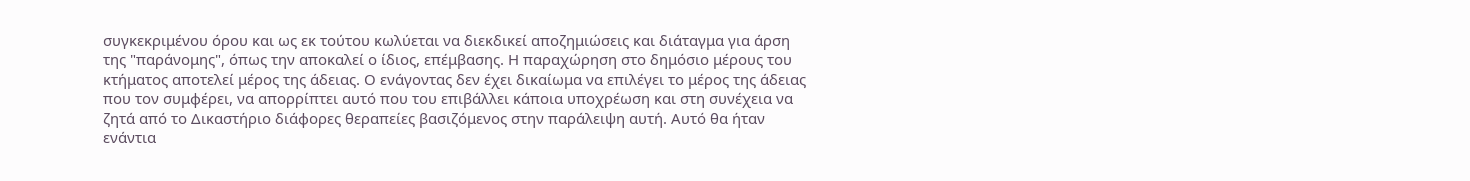συγκεκριμένου όρου και ως εκ τούτου κωλύεται να διεκδικεί αποζημιώσεις και διάταγμα για άρση της "παράνομης", όπως την αποκαλεί ο ίδιος, επέμβασης. Η παραχώρηση στο δημόσιο μέρους του κτήματος αποτελεί μέρος της άδειας. Ο ενάγοντας δεν έχει δικαίωμα να επιλέγει το μέρος της άδειας που τον συμφέρει, να απορρίπτει αυτό που του επιβάλλει κάποια υποχρέωση και στη συνέχεια να ζητά από το Δικαστήριο διάφορες θεραπείες βασιζόμενος στην παράλειψη αυτή. Αυτό θα ήταν ενάντια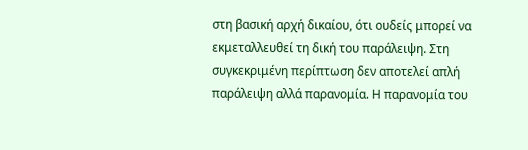στη βασική αρχή δικαίου, ότι ουδείς μπορεί να εκμεταλλευθεί τη δική του παράλειψη. Στη συγκεκριμένη περίπτωση δεν αποτελεί απλή παράλειψη αλλά παρανομία. Η παρανομία του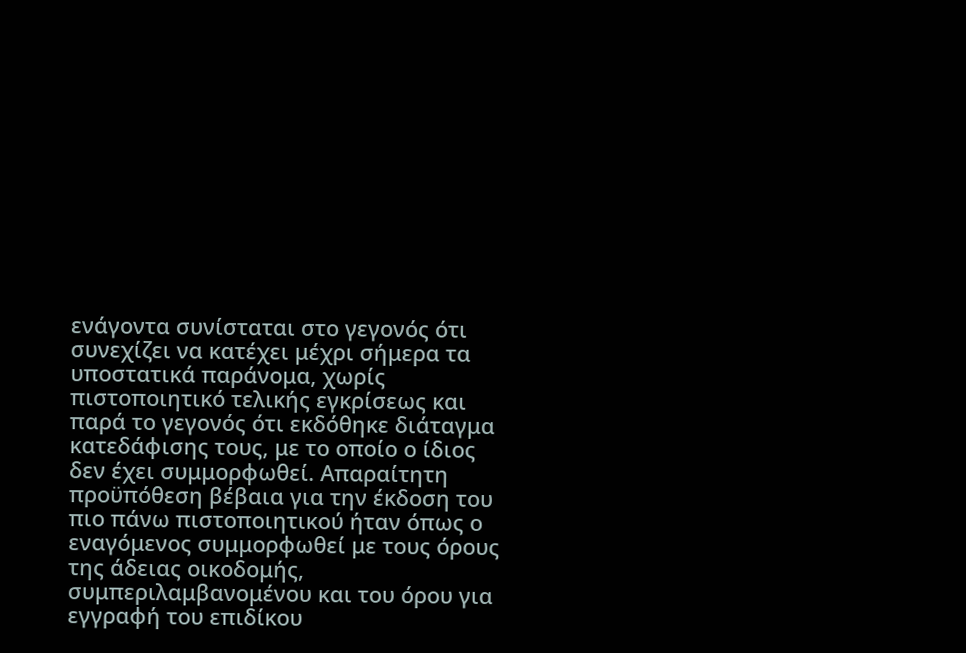ενάγοντα συνίσταται στο γεγονός ότι συνεχίζει να κατέχει μέχρι σήμερα τα υποστατικά παράνομα, χωρίς πιστοποιητικό τελικής εγκρίσεως και παρά το γεγονός ότι εκδόθηκε διάταγμα κατεδάφισης τους, με το οποίο ο ίδιος δεν έχει συμμορφωθεί. Απαραίτητη προϋπόθεση βέβαια για την έκδοση του πιο πάνω πιστοποιητικού ήταν όπως ο εναγόμενος συμμορφωθεί με τους όρους της άδειας οικοδομής, συμπεριλαμβανομένου και του όρου για εγγραφή του επιδίκου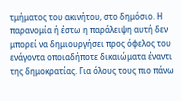τμήματος του ακινήτου, στο δημόσιο. Η παρανομία ή έστω η παράλειψη αυτή δεν μπορεί να δημιουργήσει προς όφελος του ενάγοντα οποιαδήποτε δικαιώματα έναντι της δημοκρατίας. Για όλους τους πιο πάνω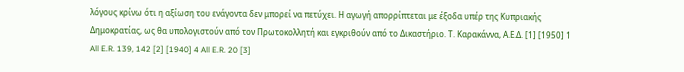λόγους κρίνω ότι η αξίωση του ενάγοντα δεν μπορεί να πετύχει. Η αγωγή απορρίπτεται με έξοδα υπέρ της Κυπριακής Δημοκρατίας, ως θα υπολογιστούν από τον Πρωτοκολλητή και εγκριθούν από το Δικαστήριο. Τ. Καρακάννα, Α.Ε.Δ. [1] [1950] 1 All E.R. 139, 142 [2] [1940] 4 All E.R. 20 [3]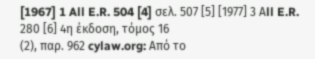[1967] 1 All E.R. 504 [4] σελ. 507 [5] [1977] 3 Αll E.R. 280 [6] 4η έκδοση, τόμος 16
(2), παρ. 962 cylaw.org: Από το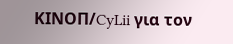ΚΙΝOΠ/CyLii για τον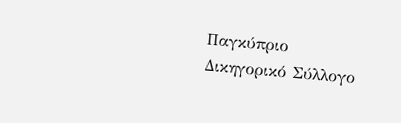Παγκύπριο Δικηγορικό Σύλλογο